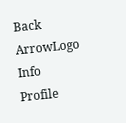Back ArrowLogo
Info
Profile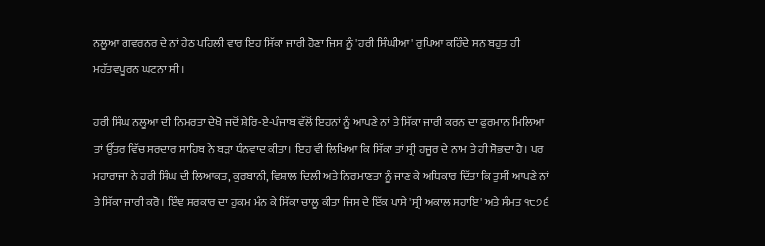ਨਲੂਆ ਗਵਰਨਰ ਦੇ ਨਾਂ ਹੇਠ ਪਹਿਲੀ ਵਾਰ ਇਹ ਸਿੱਕਾ ਜਾਰੀ ਹੋਣਾ ਜਿਸ ਨੂੰ 'ਹਰੀ ਸਿੰਘੀਆ' ਰੁਪਿਆ ਕਹਿੰਦੇ ਸਨ ਬਹੁਤ ਹੀ ਮਹੱਤਵਪੂਰਨ ਘਟਨਾ ਸੀ।

ਹਰੀ ਸਿੰਘ ਨਲੂਆ ਦੀ ਨਿਮਰਤਾ ਦੇਖੋ ਜਦੋਂ ਸ਼ੇਰਿ-ਏ-ਪੰਜਾਬ ਵੱਲੋਂ ਇਹਨਾਂ ਨੂੰ ਆਪਣੇ ਨਾਂ ਤੇ ਸਿੱਕਾ ਜਾਰੀ ਕਰਨ ਦਾ ਫੁਰਮਾਨ ਮਿਲਿਆ ਤਾਂ ਉੱਤਰ ਵਿੱਚ ਸਰਦਾਰ ਸਾਹਿਬ ਨੇ ਬੜਾ ਧੰਨਵਾਦ ਕੀਤਾ। ਇਹ ਵੀ ਲਿਖਿਆ ਕਿ ਸਿੱਕਾ ਤਾਂ ਸ੍ਰੀ ਹਜੂਰ ਦੇ ਨਾਮ ਤੇ ਹੀ ਸੋਭਦਾ ਹੈ। ਪਰ ਮਹਾਰਾਜਾ ਨੇ ਹਰੀ ਸਿੰਘ ਦੀ ਲਿਆਕਤ, ਕੁਰਬਾਨੀ, ਵਿਸ਼ਾਲ ਦਿਲੀ ਅਤੇ ਨਿਰਮਾਣਤਾ ਨੂੰ ਜਾਣ ਕੇ ਅਧਿਕਾਰ ਦਿੱਤਾ ਕਿ ਤੁਸੀਂ ਆਪਣੇ ਨਾਂ ਤੇ ਸਿੱਕਾ ਜਾਰੀ ਕਰੋ। ਇੰਞ ਸਰਕਾਰ ਦਾ ਹੁਕਮ ਮੰਨ ਕੇ ਸਿੱਕਾ ਚਾਲੂ ਕੀਤਾ ਜਿਸ ਦੇ ਇੱਕ ਪਾਸੇ 'ਸ੍ਰੀ ਅਕਾਲ ਸਹਾਇ' ਅਤੇ ਸੰਮਤ ੧੮੭੬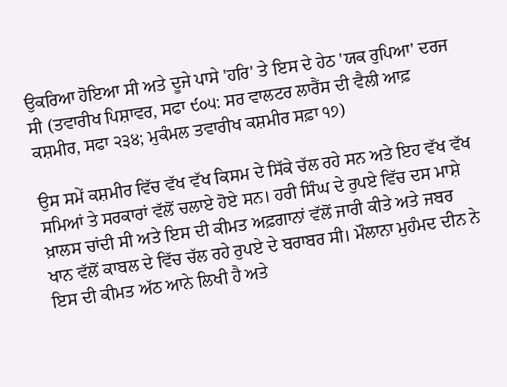ਉਕਰਿਆ ਹੋਇਆ ਸੀ ਅਤੇ ਦੂਜੇ ਪਾਸੇ 'ਹਰਿ' ਤੇ ਇਸ ਦੇ ਹੇਠ 'ਯਕ ਰੁਪਿਆ' ਦਰਜ ਸੀ (ਤਵਾਰੀਖ ਪਿਸ਼ਾਵਰ, ਸਫਾ ੯੦੫: ਸਰ ਵਾਲਟਰ ਲਾਰੈਂਸ ਦੀ ਵੈਲੀ ਆਫ਼ ਕਸ਼ਮੀਰ, ਸਫਾ ੨੩੪; ਮੁਕੰਮਲ ਤਵਾਰੀਖ ਕਸ਼ਮੀਰ ਸਫ਼ਾ ੧੭)

ਉਸ ਸਮੇਂ ਕਸ਼ਮੀਰ ਵਿੱਚ ਵੱਖ ਵੱਖ ਕਿਸਮ ਦੇ ਸਿੱਕੇ ਚੱਲ ਰਹੇ ਸਨ ਅਤੇ ਇਹ ਵੱਖ ਵੱਖ ਸਮਿਆਂ ਤੇ ਸਰਕਾਰਾਂ ਵੱਲੋਂ ਚਲਾਏ ਹੋਏ ਸਨ। ਹਰੀ ਸਿੰਘ ਦੇ ਰੁਪਏ ਵਿੱਚ ਦਸ ਮਾਸ਼ੇ ਖ਼ਾਲਸ ਚਾਂਦੀ ਸੀ ਅਤੇ ਇਸ ਦੀ ਕੀਮਤ ਅਫ਼ਗਾਨਾਂ ਵੱਲੋਂ ਜਾਰੀ ਕੀਤੇ ਅਤੇ ਜਬਰ ਖਾਨ ਵੱਲੋਂ ਕਾਬਲ ਦੇ ਵਿੱਚ ਚੱਲ ਰਹੇ ਰੁਪਏ ਦੇ ਬਰਾਬਰ ਸੀ। ਮੌਲਾਨਾ ਮੁਹੰਮਦ ਦੀਨ ਨੇ ਇਸ ਦੀ ਕੀਮਤ ਅੱਠ ਆਨੇ ਲਿਖੀ ਹੈ ਅਤੇ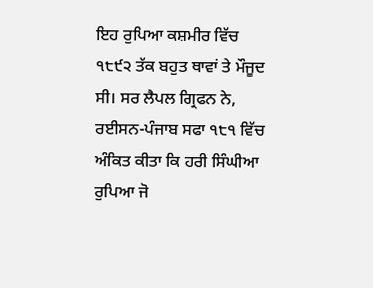ਇਹ ਰੁਪਿਆ ਕਸ਼ਮੀਰ ਵਿੱਚ ੧੮੯੨ ਤੱਕ ਬਹੁਤ ਥਾਵਾਂ ਤੇ ਮੌਜੂਦ ਸੀ। ਸਰ ਲੈਪਲ ਗ੍ਰਿਫਨ ਨੇ, ਰਈਸਨ-ਪੰਜਾਬ ਸਫਾ ੧੮੧ ਵਿੱਚ ਅੰਕਿਤ ਕੀਤਾ ਕਿ ਹਰੀ ਸਿੰਘੀਆ ਰੁਪਿਆ ਜੋ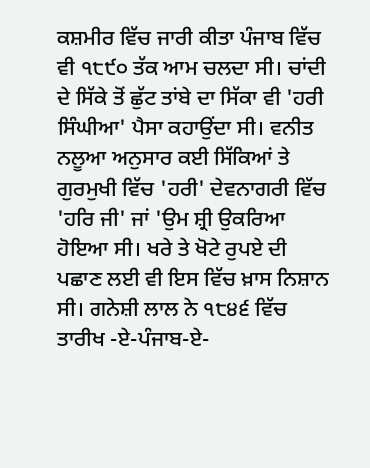ਕਸ਼ਮੀਰ ਵਿੱਚ ਜਾਰੀ ਕੀਤਾ ਪੰਜਾਬ ਵਿੱਚ ਵੀ ੧੮੯੦ ਤੱਕ ਆਮ ਚਲਦਾ ਸੀ। ਚਾਂਦੀ ਦੇ ਸਿੱਕੇ ਤੋਂ ਛੁੱਟ ਤਾਂਬੇ ਦਾ ਸਿੱਕਾ ਵੀ 'ਹਰੀ ਸਿੰਘੀਆ' ਪੈਸਾ ਕਹਾਉਂਦਾ ਸੀ। ਵਨੀਤ ਨਲੂਆ ਅਨੁਸਾਰ ਕਈ ਸਿੱਕਿਆਂ ਤੇ ਗੁਰਮੁਖੀ ਵਿੱਚ 'ਹਰੀ' ਦੇਵਨਾਗਰੀ ਵਿੱਚ 'ਹਰਿ ਜੀ' ਜਾਂ 'ਉਮ ਸ਼੍ਰੀ ਉਕਰਿਆ ਹੋਇਆ ਸੀ। ਖਰੇ ਤੇ ਖੋਟੇ ਰੁਪਏ ਦੀ ਪਛਾਣ ਲਈ ਵੀ ਇਸ ਵਿੱਚ ਖ਼ਾਸ ਨਿਸ਼ਾਨ ਸੀ। ਗਨੇਸ਼ੀ ਲਾਲ ਨੇ ੧੮੪੬ ਵਿੱਚ ਤਾਰੀਖ -ਏ-ਪੰਜਾਬ-ਏ-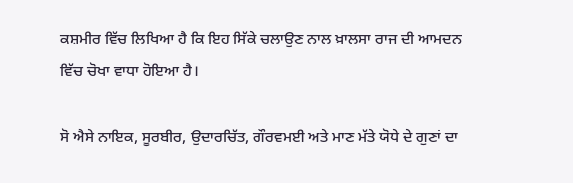ਕਸ਼ਮੀਰ ਵਿੱਚ ਲਿਖਿਆ ਹੈ ਕਿ ਇਹ ਸਿੱਕੇ ਚਲਾਉਣ ਨਾਲ ਖ਼ਾਲਸਾ ਰਾਜ ਦੀ ਆਮਦਨ ਵਿੱਚ ਚੋਖਾ ਵਾਧਾ ਹੋਇਆ ਹੈ।

ਸੋ ਐਸੇ ਨਾਇਕ, ਸੂਰਬੀਰ, ਉਦਾਰਚਿੱਤ, ਗੌਰਵਮਈ ਅਤੇ ਮਾਣ ਮੱਤੇ ਯੋਧੇ ਦੇ ਗੁਣਾਂ ਦਾ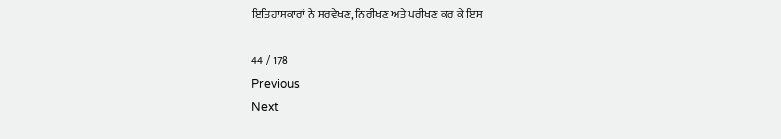ਇਤਿਹਾਸਕਾਰਾਂ ਨੇ ਸਰਵੇਖਣ, ਨਿਰੀਖਣ ਅਤੇ ਪਰੀਖਣ ਕਰ ਕੇ ਇਸ

44 / 178
Previous
Next